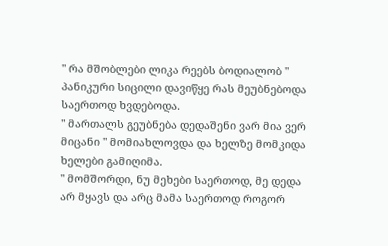" რა მშობლები ლიკა რეებს ბოდიალობ " პანიკური სიცილი დავიწყე რას მეუბნებოდა საერთოდ ხვდებოდა.
" მართალს გეუბნება დედაშენი ვარ მია ვერ მიცანი " მომიახლოვდა და ხელზე მომკიდა ხელები გამიღიმა.
" მომშორდი, ნუ მეხები საერთოდ, მე დედა არ მყავს და არც მამა საერთოდ როგორ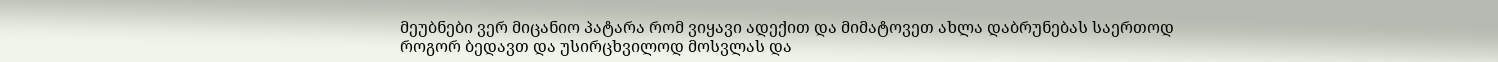მეუბნები ვერ მიცანიო პატარა რომ ვიყავი ადექით და მიმატოვეთ ახლა დაბრუნებას საერთოდ როგორ ბედავთ და უსირცხვილოდ მოსვლას და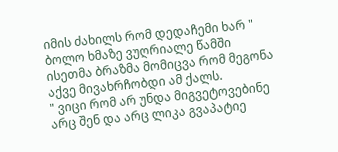იმის ძახილს რომ დედაჩემი ხარ " ბოლო ხმაზე ვუღრიალე წამში ისეთმა ბრაზმა მომიცვა რომ მეგონა აქვე მივახრჩობდი ამ ქალს.
" ვიცი რომ არ უნდა მიგვეტოვებინე არც შენ და არც ლიკა გვაპატიე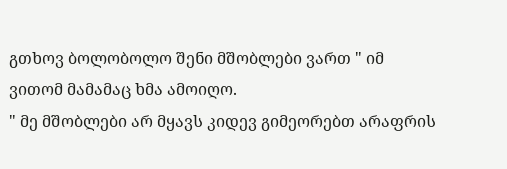გთხოვ ბოლობოლო შენი მშობლები ვართ " იმ ვითომ მამამაც ხმა ამოიღო.
" მე მშობლები არ მყავს კიდევ გიმეორებთ არაფრის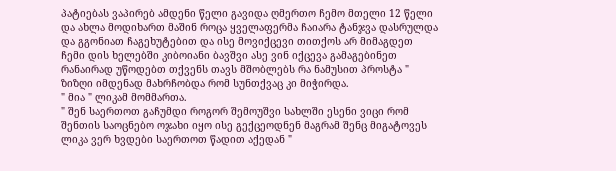პატიებას ვაპირებ ამდენი წელი გავიდა ღმერთო ჩემო მთელი 12 წელი და ახლა მოდიხართ მაშინ როცა ყველაფერმა ჩაიარა ტანჯვა დასრულდა და გგონიათ ჩაგეხუტებით და ისე მოვიქცევი თითქოს არ მიმაგდეთ ჩემი დის ხელებში კიბოიანი ბავშვი ასე ვინ იქცევა გამაგებინეთ რანაირად უწოდებთ თქვენს თავს მშობლებს რა ნამუსით პროსტა " ზიზღი იმდენად მახრჩობდა რომ სუნთქვაც კი მიჭირდა.
" მია " ლიკამ მომმართა.
" შენ საერთოთ გაჩუმდი როგორ შემოუშვი სახლში ესენი ვიცი რომ შენთის საოცნებო ოჯახი იყო ისე გექცეოდნენ მაგრამ შენც მიგატოვეს ლიკა ვერ ხვდები საერთოთ წადით აქედან "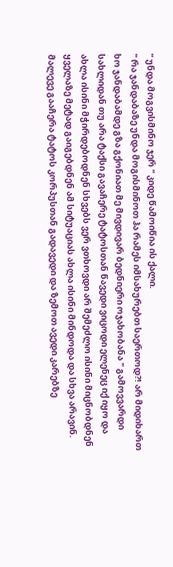" უნდა მოგვისმინო ჯერ " კიდე წამოიწია ის ქალი.
" რა ჯანდაბაზე უნდა მოგისმინოთ ჰა რამეს იმსახურებთ საერთოდ?! არ მიდიხართ ხო ჯანდაბამდე გზა გქონიათ მე მივდივარ ბედნიერი ოჯახობანა " გამოვვარდი სახლიდან თუ არა ტაქსი გავაჩერე ტატოსთან წავედი ვიცოდი ელენეც იქ იყო და ახლა ისინი მჭირდებოდნენ სხვებს ვერ ვთხოვდი არ შემეძლო ისინი მიცნობდნენ ყველაზე მეტად გაიგებდნენ ამ სიტუაციას ახლა ისინი მინდოდა და სხვა არავინ. მალევე გააჩერა ტატოს კორპუსთან გადავედი და ზემოთ ავედი კარებზე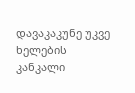დავაკაკუნე უკვე ხელების კანკალი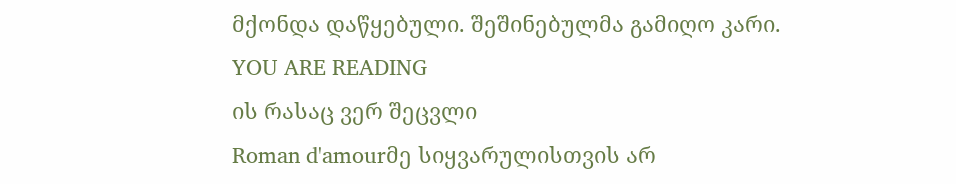მქონდა დაწყებული. შეშინებულმა გამიღო კარი.
YOU ARE READING
ის რასაც ვერ შეცვლი
Roman d'amourმე სიყვარულისთვის არ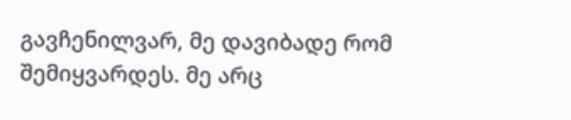გავჩენილვარ, მე დავიბადე რომ შემიყვარდეს. მე არც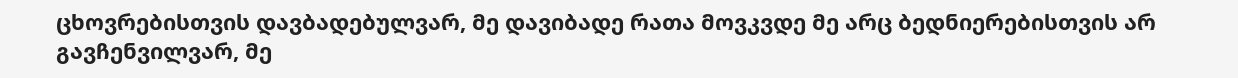ცხოვრებისთვის დავბადებულვარ, მე დავიბადე რათა მოვკვდე მე არც ბედნიერებისთვის არ გავჩენვილვარ, მე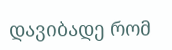დავიბადე რომ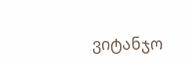ვიტანჯო